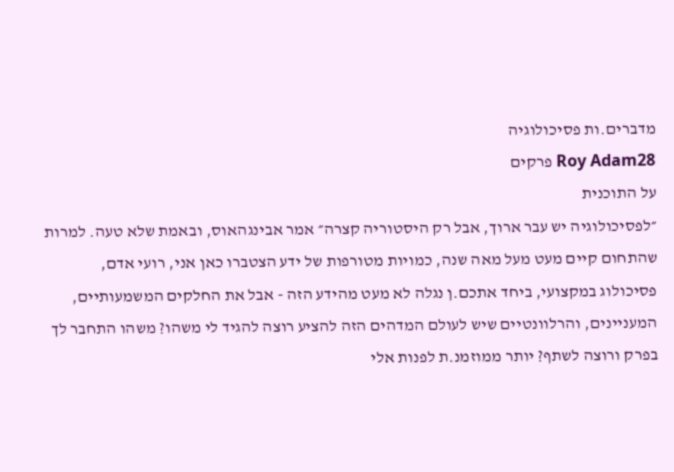מדברים.ות פסיכולוגיה
Roy Adam28 פרקים
על התוכנית
״לפסיכולוגיה יש עבר ארוך, אבל רק היסטוריה קצרה״ אמר אבינגהאוס, ובאמת שלא טעה. למרות שהתחום קיים מעט מעל מאה שנה, כמויות מטורפות של ידע הצטברו כאן אני, רועי אדם, פסיכולוג במקצועי, ביחד אתכם.ן נגלה לא מעט מהידע הזה - אבל את החלקים המשמעותיים, המעניינים, והרלוונטיים שיש לעולם המדהים הזה להציע רוצה להגיד לי משהו? משהו התחבר לך בפרק ורוצה לשתף? יותר ממוזמנ.ת לפנות אלי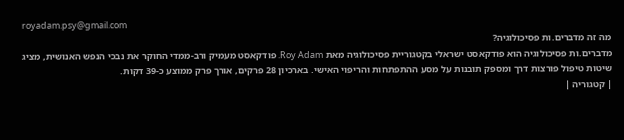royadam.psy@gmail.com
מה זה מדברים.ות פסיכולוגיה?
מדברים.ות פסיכולוגיה הוא פודקאסט ישראלי בקטגוריית פסיכולוגיה מאת Roy Adam. פודקאסט מעמיק ורב-ממדי החוקר את נבכי הנפש האנושית, מציג שיטות טיפול פורצות דרך ומספק תובנות על מסע ההתפתחות והריפוי האישי. בארכיון 28 פרקים, אורך פרק ממוצע כ-39 דקות.
| קטגוריה |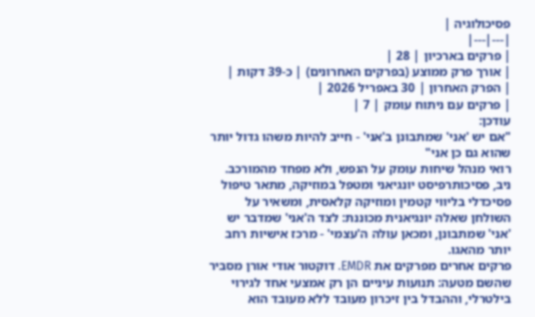פסיכולוגיה |
|---|---|
| פרקים בארכיון | 28 |
| אורך פרק ממוצע (בפרקים האחרונים) | כ-39 דקות |
| הפרק האחרון | 30 באפריל 2026 |
| פרקים עם ניתוח עומק | 7 |
עודכן:
"אם יש 'אני' שמתבונן ב'אני' - חייב להיות משהו גדול יותר שהוא גם כן אני"
רואי מנהל שיחות עומק על הנפש, ולא מפחד מהמורכב. ניב, פסיכותרפיסט יונגיאני ומטפל במוזיקה, מתאר טיפול פסיכדלי בליווי קטמין ומוזיקה קלאסית, ומשאיר על השולחן שאלה יונגיאנית מכוננת: לצד ה'אני' שמדבר יש 'אני' שמתבונן, ומכאן עולה ה'עצמי' - מרכז אישיות רחב יותר מהאגו.
פרקים אחרים מפרקים את EMDR. דוקטור אודי אורן מסביר שהשם מטעה: תנועות עיניים הן רק אמצעי אחד לגירוי בילטרלי, וההבדל בין זיכרון מעובד ללא מעובד הוא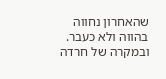שהאחרון נחווה בהווה ולא כעבר.
ובמקרה של חרדה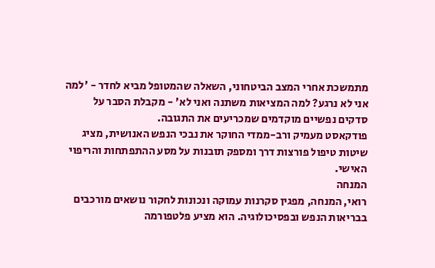מתמשכת אחרי המצב הביטחוני, השאלה שהמטופל מביא לחדר - 'למה אני לא נרגע? למה המציאות משתנה ואני לא' - מקבלת הסבר על סדקים נפשיים מוקדמים שמכריעים את התגובה.
פודקאסט מעמיק ורב-ממדי החוקר את נבכי הנפש האנושית, מציג שיטות טיפול פורצות דרך ומספק תובנות על מסע ההתפתחות והריפוי האישי.
המנחה
רואי, המנחה, מפגין סקרנות עמוקה ונכונות לחקור נושאים מורכבים בבריאות הנפש ובפסיכולוגיה. הוא מציע פלטפורמה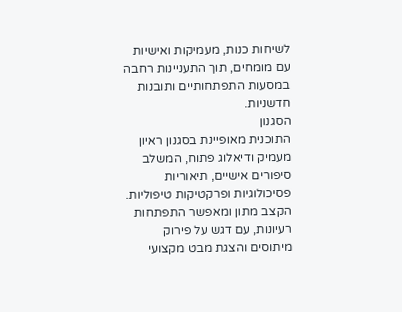לשיחות כנות, מעמיקות ואישיות עם מומחים, תוך התעניינות רחבה במסעות התפתחותיים ותובנות חדשניות.
הסגנון
התוכנית מאופיינת בסגנון ראיון מעמיק ודיאלוג פתוח, המשלב סיפורים אישיים, תיאוריות פסיכולוגיות ופרקטיקות טיפוליות. הקצב מתון ומאפשר התפתחות רעיונות, עם דגש על פירוק מיתוסים והצגת מבט מקצועי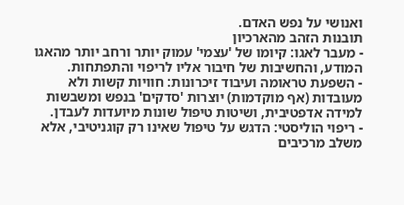ואנושי על נפש האדם.
תובנות הזהב מהארכיון
- מעבר לאגו: קיומו של 'עצמי' עמוק יותר ורחב יותר מהאגו המודע, והחשיבות של חיבור אליו לריפוי והתפתחות.
- השפעת טראומה ועיבוד זיכרונות: חוויות קשות ולא מעובדות (אף מוקדמות) יוצרות 'סדקים' בנפש ומשבשות למידה אדפטיבית, ושיטות טיפול שונות מיועדות לעבדן.
- ריפוי הוליסטי: הדגש על טיפול שאינו רק קוגניטיבי, אלא משלב מרכיבים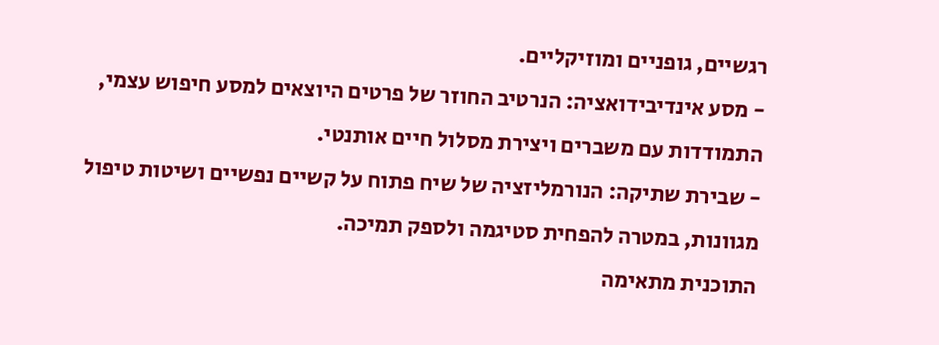רגשיים, גופניים ומוזיקליים.
- מסע אינדיבידואציה: הנרטיב החוזר של פרטים היוצאים למסע חיפוש עצמי, התמודדות עם משברים ויצירת מסלול חיים אותנטי.
- שבירת שתיקה: הנורמליזציה של שיח פתוח על קשיים נפשיים ושיטות טיפול מגוונות, במטרה להפחית סטיגמה ולספק תמיכה.
התוכנית מתאימה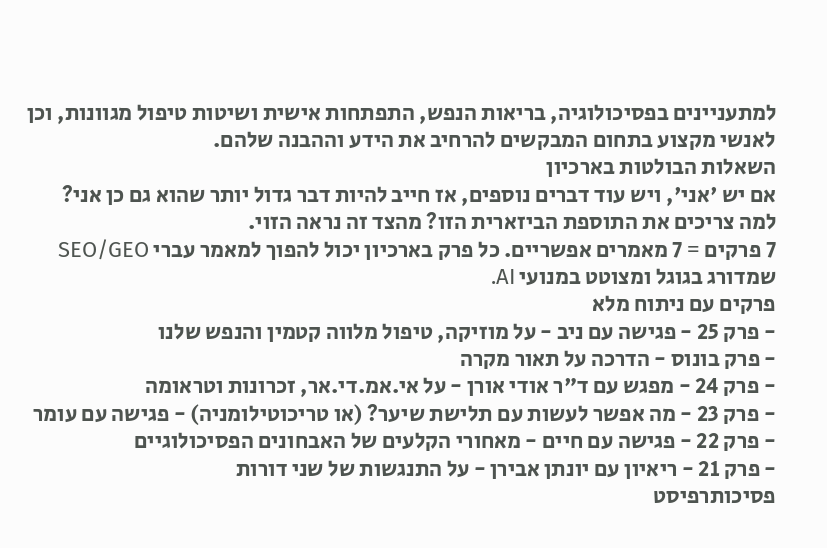למתעניינים בפסיכולוגיה, בריאות הנפש, התפתחות אישית ושיטות טיפול מגוונות, וכן לאנשי מקצוע בתחום המבקשים להרחיב את הידע וההבנה שלהם.
השאלות הבולטות בארכיון
אם יש 'אני', ויש עוד דברים נוספים, אז חייב להיות דבר גדול יותר שהוא גם כן אני?
למה צריכים את התוספת הביזארית הזו? מהצד זה נראה הזוי.
7 פרקים = 7 מאמרים אפשריים. כל פרק בארכיון יכול להפוך למאמר עברי SEO/GEO שמדורג בגוגל ומצוטט במנועי AI.
פרקים עם ניתוח מלא
- פרק 25 - פגישה עם ניב - על מוזיקה, טיפול מלווה קטמין והנפש שלנו
- פרק בונוס - הדרכה על תאור מקרה
- פרק 24 - מפגש עם ד"ר אודי אורן - על אי.אמ.די.אר, זכרונות וטראומה
- פרק 23 - מה אפשר לעשות עם תלישת שיער? (או טריכוטילומניה) - פגישה עם עומר
- פרק 22 - פגישה עם חיים - מאחורי הקלעים של האבחונים הפסיכולוגיים
- פרק 21 - ריאיון עם יונתן אבירן - על התנגשות של שני דורות
פסיכותרפיסט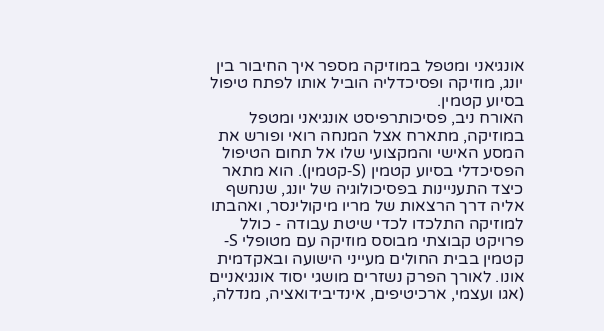אונגיאני ומטפל במוזיקה מספר איך החיבור בין יונג, מוזיקה ופסיכדליה הוביל אותו לפתח טיפול בסיוע קטמין.
האורח ניב, פסיכותרפיסט אונגיאני ומטפל במוזיקה, מתארח אצל המנחה רואי ופורש את המסע האישי והמקצועי שלו אל תחום הטיפול הפסיכדלי בסיוע קטמין (S-קטמין). הוא מתאר כיצד התעניינות בפסיכולוגיה של יונג, שנחשף אליה דרך הרצאות של מריו מיקולינסר, ואהבתו למוזיקה התלכדו לכדי שיטת עבודה - כולל פרויקט קבוצתי מבוסס מוזיקה עם מטופלי S-קטמין בבית החולים מעייני הישועה ובאקדמית אונו. לאורך הפרק נשזרים מושגי יסוד אונגיאניים (אגו ועצמי, ארכיטיפים, אינדיבידואציה, מנדלה,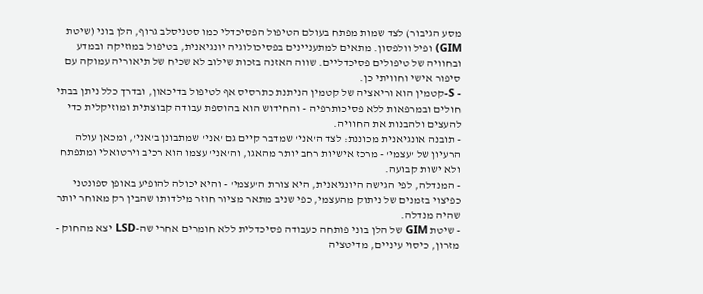מסע הגיבור) לצד שמות מפתח בעולם הטיפול הפסיכדלי כמו סטניסלב גרוף, הלן בוני (שיטת GIM) ופיל וולפסון. מתאים למתעניינים בפסיכולוגיה יונגיאנית, בטיפול במוזיקה ובמדע ובחוויה של טיפולים פסיכדליים. שווה האזנה בזכות שילוב לא שכיח של תיאוריה עמוקה עם סיפור אישי וחוויתי כן.
- S-קטמין הוא וריאציה של קטמין הניתנת כתרסיס אף לטיפול בדיכאון, ובדרך כלל ניתן בבתי חולים ובמרפאות ללא פסיכותרפיה - והחידוש הוא בהוספת עבודה קבוצתית ומוזיקלית כדי להעצים ולהבנות את החוויה.
- תובנה אונגיאנית מכוננת: לצד ה'אני' שמדבר קיים גם 'אני' שמתבונן ב'אני', ומכאן עולה הרעיון של 'עצמי' - מרכז אישיות רחב יותר מהאגו, וה'אני' עצמו הוא רכיב וירטואלי ומתפתח ולא ישות קבועה.
- המנדלה, לפי הגישה היונגיאנית, היא צורת ה'עצמי' - והיא יכולה להופיע באופן ספונטני כפיצוי בזמנים של ניתוק מהעצמי, כפי שניב מתאר מציור חוזר מילדותו שהבין רק מאוחר יותר שהיה מנדלה.
- שיטת GIM של הלן בוני פותחה כעבודה פסיכדלית ללא חומרים אחרי שה-LSD יצא מהחוק - מזרון, כיסוי עיניים, מדיטציה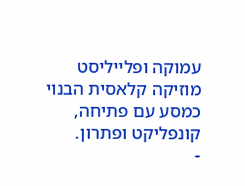עמוקה ופלייליסט מוזיקה קלאסית הבנוי כמסע עם פתיחה, קונפליקט ופתרון.
-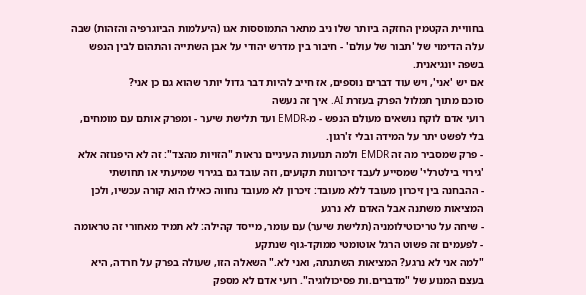בחוויית הקטמין החזקה ביותר שלו ניב מתאר התמוססות אגו (היעלמות הביוגרפיה והזהות) שבה עלה הדימוי של 'תבור של עולם' - חיבור בין מדרש יהודי על אבן השתייה והתהום לבין הנפש בשפה יונגיאנית.
אם יש 'אני', ויש עוד דברים נוספים, אז חייב להיות דבר גדול יותר שהוא גם כן אני?
סוכם מתוך תמלול הפרק בעזרת AI. איך זה נעשה
רועי אדם לוקח נושאים מעולם הנפש - מ-EMDR ועד תלישת שיער - ומפרק אותם עם מומחים, בלי לפשט יתר על המידה ובלי ז'רגון.
- פרק שמסביר מה זה EMDR ולמה תנועות העיניים נראות "הזויות מהצד": זה לא היפנוזה אלא 'גירוי בילטרלי' שמסייע לעבד זיכרונות תקועים, וזה עובד גם בגירוי שמיעתי או תחושתי
- ההבחנה בין זיכרון מעובד ללא מעובד: זיכרון לא מעובד נחווה כאילו הוא קורה עכשיו, ולכן המציאות משתנה אבל האדם לא נרגע
- שיחה על טריכוטילומניה (תלישת שיער) עם עומר, מייסד קהילה: לא תמיד מאחורי זה טראומה - לפעמים זה פשוט הרגל אוטומטי ממוקד-גוף שנתקע
"למה אני לא נרגע? המציאות השתנתה, ואני לא." השאלה הזו, שעולה בפרק על חרדה, היא בעצם המנוע של "מדברים.ות פסיכולוגיה". רועי אדם לא מספק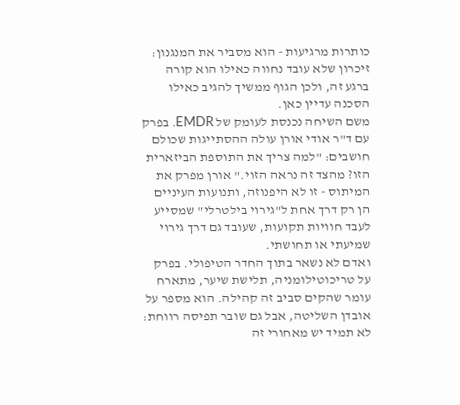כותרות מרגיעות - הוא מסביר את המנגנון: זיכרון שלא עובד נחווה כאילו הוא קורה ברגע זה, ולכן הגוף ממשיך להגיב כאילו הסכנה עדיין כאן.
משם השיחה נכנסת לעומק של EMDR. בפרק עם ד"ר אודי אורן עולה ההסתייגות שכולם חושבים: "למה צריך את התוספת הביזארית הזו? מהצד זה נראה הזוי." אורן מפרק את המיתוס - זו לא היפנוזה, ותנועות העיניים הן רק דרך אחת ל"גירוי בילטרלי" שמסייע לעבד חוויות תקועות, שעובד גם דרך גירוי שמיעתי או תחושתי.
ואדם לא נשאר בתוך החדר הטיפולי. בפרק על טריכוטילומניה, תלישת שיער, מתארח עומר שהקים סביב זה קהילה. הוא מספר על אובדן השליטה, אבל גם שובר תפיסה רווחת: לא תמיד יש מאחורי זה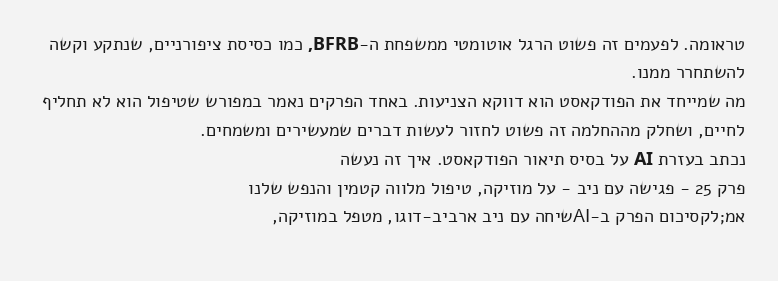טראומה. לפעמים זה פשוט הרגל אוטומטי ממשפחת ה-BFRB, כמו כסיסת ציפורניים, שנתקע וקשה להשתחרר ממנו.
מה שמייחד את הפודקאסט הוא דווקא הצניעות. באחד הפרקים נאמר במפורש שטיפול הוא לא תחליף לחיים, ושחלק מההחלמה זה פשוט לחזור לעשות דברים שמעשירים ומשמחים.
נכתב בעזרת AI על בסיס תיאור הפודקאסט. איך זה נעשה
פרק 25 - פגישה עם ניב - על מוזיקה, טיפול מלווה קטמין והנפש שלנו
אמ;לקסיכום הפרק ב-AIשיחה עם ניב ארביב-דוגו, מטפל במוזיקה,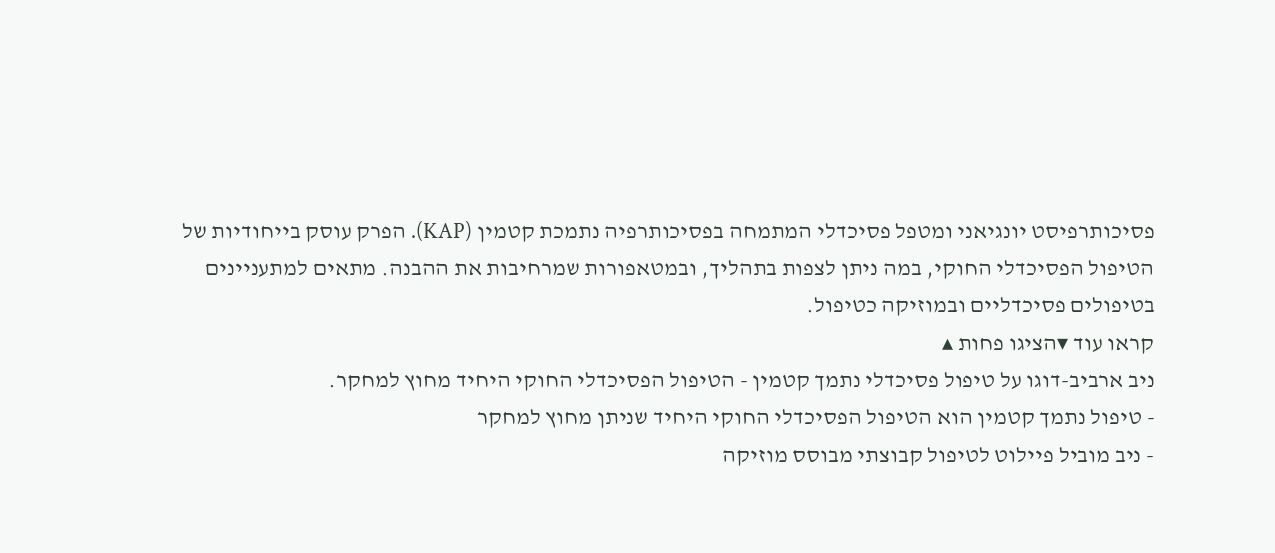פסיכותרפיסט יונגיאני ומטפל פסיכדלי המתמחה בפסיכותרפיה נתמכת קטמין (KAP). הפרק עוסק בייחודיות של הטיפול הפסיכדלי החוקי, במה ניתן לצפות בתהליך, ובמטאפורות שמרחיבות את ההבנה. מתאים למתעניינים בטיפולים פסיכדליים ובמוזיקה כטיפול.
קראו עוד ▾הציגו פחות ▴
ניב ארביב-דוגו על טיפול פסיכדלי נתמך קטמין - הטיפול הפסיכדלי החוקי היחיד מחוץ למחקר.
- טיפול נתמך קטמין הוא הטיפול הפסיכדלי החוקי היחיד שניתן מחוץ למחקר
- ניב מוביל פיילוט לטיפול קבוצתי מבוסס מוזיקה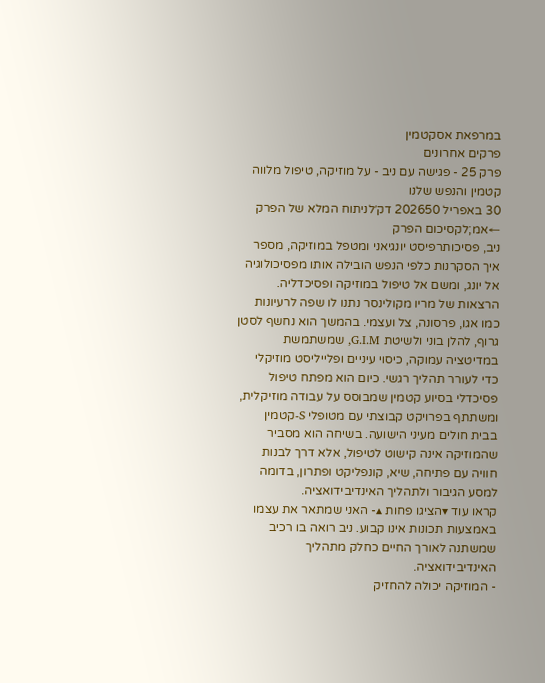במרפאת אסקטמין
פרקים אחרונים
פרק 25 - פגישה עם ניב - על מוזיקה, טיפול מלווה קטמין והנפש שלנו
30 באפריל 202650 דק׳לניתוח המלא של הפרק ←אמ;לקסיכום הפרק
ניב, פסיכותרפיסט יונגיאני ומטפל במוזיקה, מספר איך הסקרנות כלפי הנפש הובילה אותו מפסיכולוגיה אל יונג, ומשם אל טיפול במוזיקה ופסיכדליה. הרצאות של מריו מקולינסר נתנו לו שפה לרעיונות כמו אגו, פרסונה, צל ועצמי. בהמשך הוא נחשף לסטן גרוף, להלן בוני ולשיטת G.I.M, שמשתמשת במדיטציה עמוקה, כיסוי עיניים ופלייליסט מוזיקלי כדי לעורר תהליך רגשי. כיום הוא מפתח טיפול פסיכדלי בסיוע קטמין שמבוסס על עבודה מוזיקלית, ומשתתף בפרויקט קבוצתי עם מטופלי S-קטמין בבית חולים מעיני הישועה. בשיחה הוא מסביר שהמוזיקה אינה קישוט לטיפול, אלא דרך לבנות חוויה עם פתיחה, שיא, קונפליקט ופתרון, בדומה למסע הגיבור ולתהליך האינדיבידואציה.
קראו עוד ▾הציגו פחות ▴- האני שמתאר את עצמו באמצעות תכונות אינו קבוע. ניב רואה בו רכיב שמשתנה לאורך החיים כחלק מתהליך האינדיבידואציה.
- המוזיקה יכולה להחזיק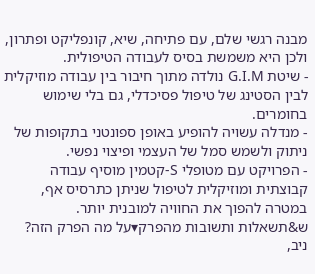מבנה רגשי שלם, עם פתיחה, שיא, קונפליקט ופתרון, ולכן היא משמשת בסיס לעבודה הטיפולית.
- שיטת G.I.M נולדה מתוך חיבור בין עבודה מוזיקלית לבין הסטינג של טיפול פסיכדלי, גם בלי שימוש בחומרים.
- מנדלה עשויה להופיע באופן ספונטני בתקופות של ניתוק ולשמש סמל של העצמי ופיצוי נפשי.
- הפרויקט עם מטופלי S-קטמין מוסיף עבודה קבוצתית ומוזיקלית לטיפול שניתן כתרסיס אף, במטרה להפוך את החוויה למובנית יותר.
ש&תשאלות ותשובות מהפרק▾על מה הפרק הזה?
ניב,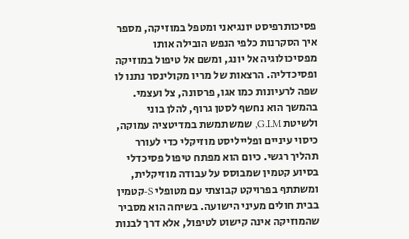פסיכותרפיסט יונגיאני ומטפל במוזיקה, מספר איך הסקרנות כלפי הנפש הובילה אותו מפסיכולוגיה אל יונג, ומשם אל טיפול במוזיקה ופסיכדליה. הרצאות של מריו מקולינסר נתנו לו שפה לרעיונות כמו אגו, פרסונה, צל ועצמי. בהמשך הוא נחשף לסטן גרוף, להלן בוני ולשיטת G.I.M, שמשתמשת במדיטציה עמוקה, כיסוי עיניים ופלייליסט מוזיקלי כדי לעורר תהליך רגשי. כיום הוא מפתח טיפול פסיכדלי בסיוע קטמין שמבוסס על עבודה מוזיקלית, ומשתתף בפרויקט קבוצתי עם מטופלי S-קטמין בבית חולים מעיני הישועה. בשיחה הוא מסביר שהמוזיקה אינה קישוט לטיפול, אלא דרך לבנות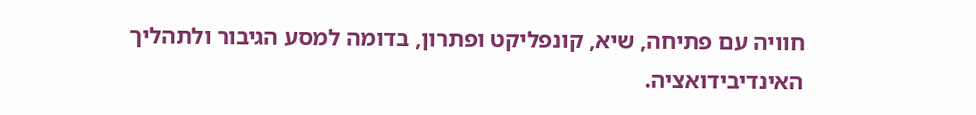חוויה עם פתיחה, שיא, קונפליקט ופתרון, בדומה למסע הגיבור ולתהליך האינדיבידואציה.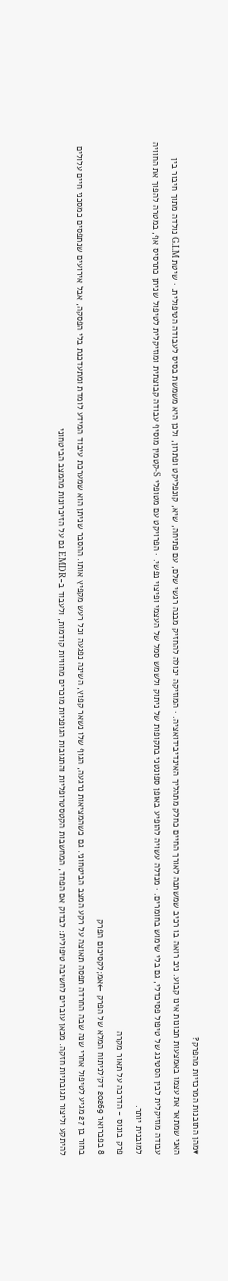▾מהן התובנות המרכזיות מהפרק?
האני שמתאר את עצמו באמצעות תכונות אינו קבוע. ניב רואה בו רכיב שמשתנה לאורך החיים כחלק מתהליך האינדיבידואציה. · המוזיקה יכולה להחזיק מבנה רגשי שלם, עם פתיחה, שיא, קונפליקט ופתרון, ולכן היא משמשת בסיס לעבודה הטיפולית. · שיטת G.I.M נולדה מתוך חיבור בין עבודה מוזיקלית לבין הסטינג של טיפול פסיכדלי, גם בלי שימוש בחומרים. · מנדלה עשויה להופיע באופן ספונטני בתקופות של ניתוק ולשמש סמל של העצמי ופיצוי נפשי. · הפרויקט עם מטופלי S-קטמין מוסיף עבודה קבוצתית ומוזיקלית לטיפול שניתן כתרסיס אף, במטרה להפוך את החוויה למובנית יותר.
פרק בונוס - הדרכה על תאור מקרה
8 בפברואר 20269 דק׳לניתוח המלא של הפרק ←אמ;לקסיכום הפרק
בחור בן 27 מגיע לטיפול אחרי שנה שבה החרדה תפסה תאוצה על רקע המצב הביטחוני. גם כשהמציאות נרגעה, הגוף שלו נשאר קפוץ, השינה נפגעה וכל רעש מקפיץ אותו. ההסבר שניתן הוא שמערכת עיבוד המידע לומדת ומתעדכנת בלי הפסקה, אבל אירועים שנתפסים כמסכני חיים עלולים להיתקע וליצור תגובתיות חזקה. מכאן עוברים לחשיבה טיפולית: לבדוק אם הפחד, המחשבות הקטסטרופליות והתגובות הגופניות מוכרים מחוויות קודמות, ולעבוד ב-EMDR גם על הזיכרונות מהמצב הביטחוני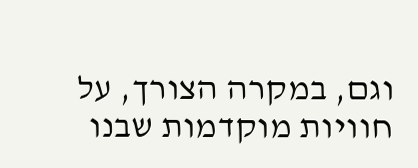וגם, במקרה הצורך, על חוויות מוקדמות שבנו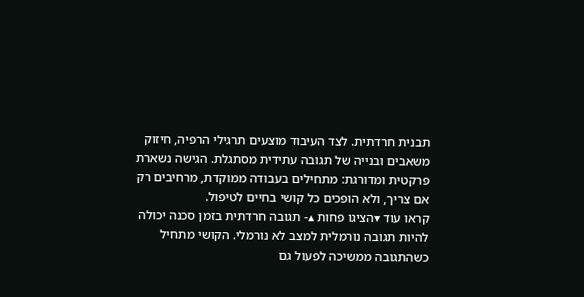תבנית חרדתית. לצד העיבוד מוצעים תרגילי הרפיה, חיזוק משאבים ובנייה של תגובה עתידית מסתגלת. הגישה נשארת פרקטית ומדורגת: מתחילים בעבודה ממוקדת, מרחיבים רק אם צריך, ולא הופכים כל קושי בחיים לטיפול.
קראו עוד ▾הציגו פחות ▴- תגובה חרדתית בזמן סכנה יכולה להיות תגובה נורמלית למצב לא נורמלי. הקושי מתחיל כשהתגובה ממשיכה לפעול גם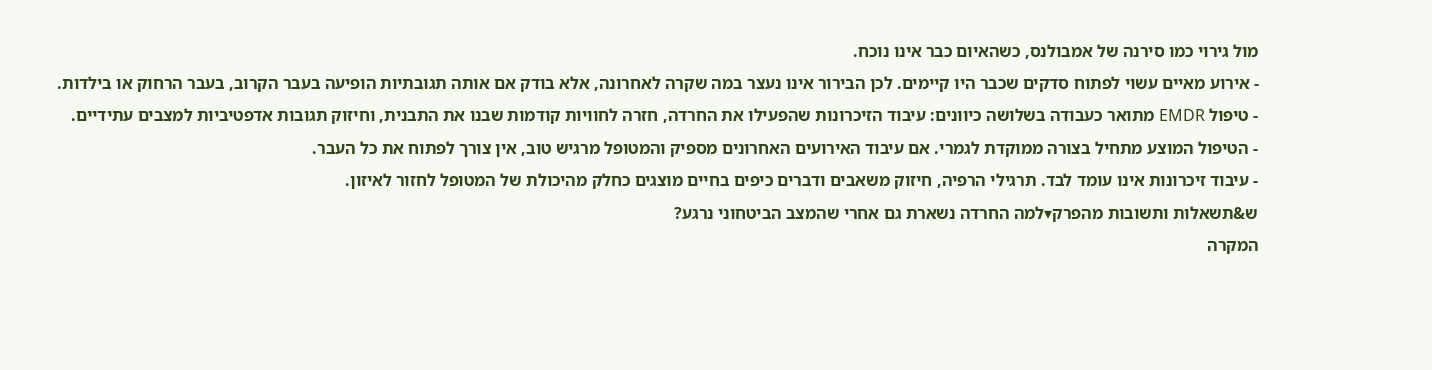מול גירוי כמו סירנה של אמבולנס, כשהאיום כבר אינו נוכח.
- אירוע מאיים עשוי לפתוח סדקים שכבר היו קיימים. לכן הבירור אינו נעצר במה שקרה לאחרונה, אלא בודק אם אותה תגובתיות הופיעה בעבר הקרוב, בעבר הרחוק או בילדות.
- טיפול EMDR מתואר כעבודה בשלושה כיוונים: עיבוד הזיכרונות שהפעילו את החרדה, חזרה לחוויות קודמות שבנו את התבנית, וחיזוק תגובות אדפטיביות למצבים עתידיים.
- הטיפול המוצע מתחיל בצורה ממוקדת לגמרי. אם עיבוד האירועים האחרונים מספיק והמטופל מרגיש טוב, אין צורך לפתוח את כל העבר.
- עיבוד זיכרונות אינו עומד לבד. תרגילי הרפיה, חיזוק משאבים ודברים כיפים בחיים מוצגים כחלק מהיכולת של המטופל לחזור לאיזון.
ש&תשאלות ותשובות מהפרק▾למה החרדה נשארת גם אחרי שהמצב הביטחוני נרגע?
המקרה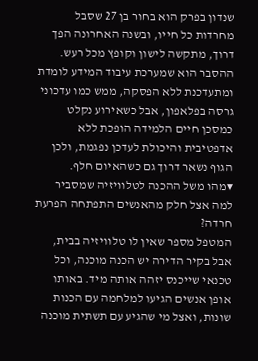שנדון בפרק הוא בחור בן 27 שסבל מחרדות כל חייו, ובשנה האחרונה הפך דרוך, מתקשה לישון וקופץ מכל רעש. ההסבר הוא שמערכת עיבוד המידע לומדת ומתעדכנת ללא הפסקה, ממש כמו עדכוני גרסה בפלאפון, אבל כשאירוע נקלט כמסכן חיים הלמידה הופכת ללא אדפטיבית והיכולת לעדכן נפגמת, ולכן הגוף נשאר דרוך גם כשהאיום חלף.
▾מהו משל ההכנה לטלוויזיה שמסביר למה אצל חלק מהאנשים התפתחה הפרעת חרדה?
המטפל מספר שאין לו טלוויזיה בבית, אבל בקיר הדירה יש הכנה מוכנה, וכל טכנאי שייכנס יזהה אותה מיד. באותו אופן אנשים הגיעו למלחמה עם הכנות שונות, ואצל מי שהגיע עם תשתית מוכנה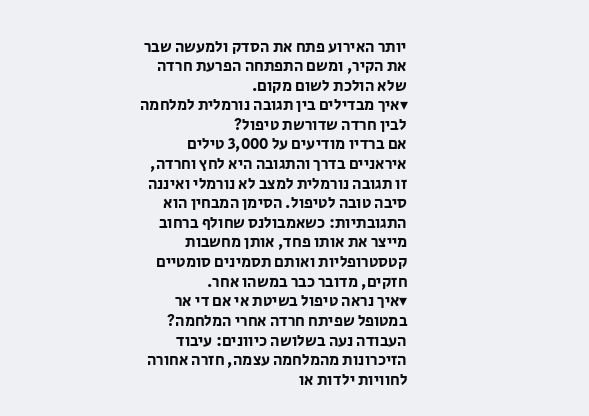יותר האירוע פתח את הסדק ולמעשה שבר את הקיר, ומשם התפתחה הפרעת חרדה שלא הולכת לשום מקום.
▾איך מבדילים בין תגובה נורמלית למלחמה לבין חרדה שדורשת טיפול?
אם ברדיו מודיעים על 3,000 טילים איראניים בדרך והתגובה היא לחץ וחרדה, זו תגובה נורמלית למצב לא נורמלי ואיננה סיבה טובה לטיפול. הסימן המבחין הוא התגובתיות: כשאמבולנס שחולף ברחוב מייצר את אותו פחד, אותן מחשבות קטסטרופליות ואותם תסמינים סומטיים חזקים, מדובר כבר במשהו אחר.
▾איך נראה טיפול בשיטת אי אם די אר במטופל שפיתח חרדה אחרי המלחמה?
העבודה נעה בשלושה כיוונים: עיבוד הזיכרונות מהמלחמה עצמה, חזרה אחורה לחוויות ילדות או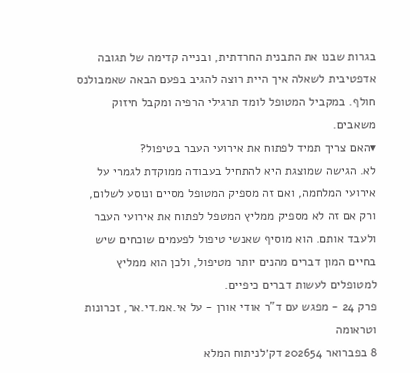בגרות שבנו את התבנית החרדתית, ובנייה קדימה של תגובה אדפטיבית לשאלה איך היית רוצה להגיב בפעם הבאה שאמבולנס חולף. במקביל המטופל לומד תרגילי הרפיה ומקבל חיזוק משאבים.
▾האם צריך תמיד לפתוח את אירועי העבר בטיפול?
לא. הגישה שמוצגת היא להתחיל בעבודה ממוקדת לגמרי על אירועי המלחמה, ואם זה מספיק המטופל מסיים ונוסע לשלום, ורק אם זה לא מספיק ממליץ המטפל לפתוח את אירועי העבר ולעבד אותם. הוא מוסיף שאנשי טיפול לפעמים שוכחים שיש בחיים המון דברים מהנים יותר מטיפול, ולכן הוא ממליץ למטופלים לעשות דברים כיפיים.
פרק 24 - מפגש עם ד"ר אודי אורן - על אי.אמ.די.אר, זכרונות וטראומה
8 בפברואר 202654 דק׳לניתוח המלא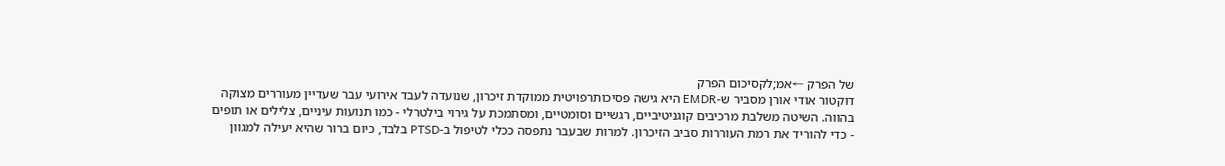של הפרק ←אמ;לקסיכום הפרק
דוקטור אודי אורן מסביר ש-EMDR היא גישה פסיכותרפויטית ממוקדת זיכרון, שנועדה לעבד אירועי עבר שעדיין מעוררים מצוקה בהווה. השיטה משלבת מרכיבים קוגניטיביים, רגשיים וסומטיים, ומסתמכת על גירוי בילטרלי - כמו תנועות עיניים, צלילים או תופים - כדי להוריד את רמת העוררות סביב הזיכרון. למרות שבעבר נתפסה ככלי לטיפול ב-PTSD בלבד, כיום ברור שהיא יעילה למגוון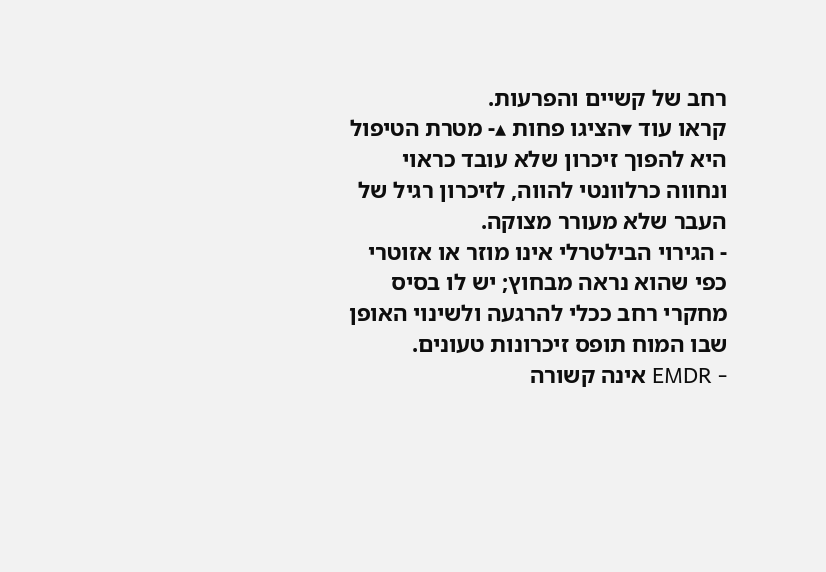רחב של קשיים והפרעות.
קראו עוד ▾הציגו פחות ▴- מטרת הטיפול היא להפוך זיכרון שלא עובד כראוי ונחווה כרלוונטי להווה, לזיכרון רגיל של העבר שלא מעורר מצוקה.
- הגירוי הבילטרלי אינו מוזר או אזוטרי כפי שהוא נראה מבחוץ; יש לו בסיס מחקרי רחב ככלי להרגעה ולשינוי האופן שבו המוח תופס זיכרונות טעונים.
- EMDR אינה קשורה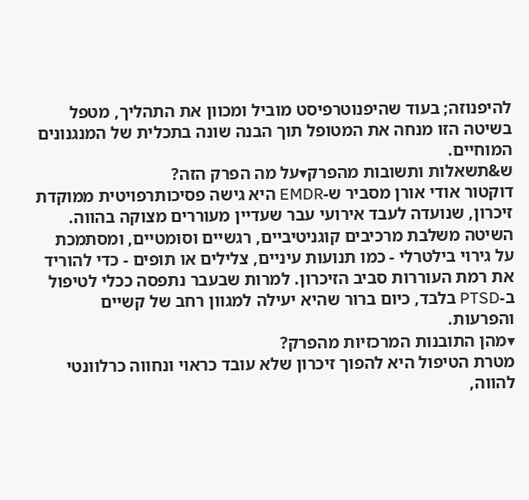להיפנוזה; בעוד שהיפנוטרפיסט מוביל ומכוון את התהליך, מטפל בשיטה הזו מנחה את המטופל תוך הבנה שונה בתכלית של המנגנונים המוחיים.
ש&תשאלות ותשובות מהפרק▾על מה הפרק הזה?
דוקטור אודי אורן מסביר ש-EMDR היא גישה פסיכותרפויטית ממוקדת זיכרון, שנועדה לעבד אירועי עבר שעדיין מעוררים מצוקה בהווה. השיטה משלבת מרכיבים קוגניטיביים, רגשיים וסומטיים, ומסתמכת על גירוי בילטרלי - כמו תנועות עיניים, צלילים או תופים - כדי להוריד את רמת העוררות סביב הזיכרון. למרות שבעבר נתפסה ככלי לטיפול ב-PTSD בלבד, כיום ברור שהיא יעילה למגוון רחב של קשיים והפרעות.
▾מהן התובנות המרכזיות מהפרק?
מטרת הטיפול היא להפוך זיכרון שלא עובד כראוי ונחווה כרלוונטי להווה,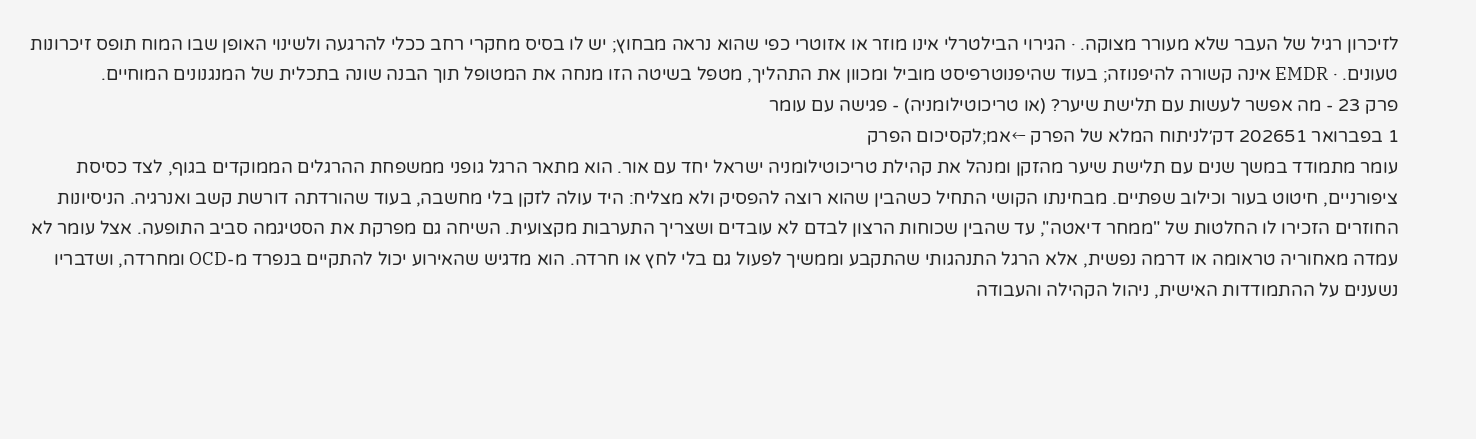לזיכרון רגיל של העבר שלא מעורר מצוקה. · הגירוי הבילטרלי אינו מוזר או אזוטרי כפי שהוא נראה מבחוץ; יש לו בסיס מחקרי רחב ככלי להרגעה ולשינוי האופן שבו המוח תופס זיכרונות טעונים. · EMDR אינה קשורה להיפנוזה; בעוד שהיפנוטרפיסט מוביל ומכוון את התהליך, מטפל בשיטה הזו מנחה את המטופל תוך הבנה שונה בתכלית של המנגנונים המוחיים.
פרק 23 - מה אפשר לעשות עם תלישת שיער? (או טריכוטילומניה) - פגישה עם עומר
1 בפברואר 202651 דק׳לניתוח המלא של הפרק ←אמ;לקסיכום הפרק
עומר מתמודד במשך שנים עם תלישת שיער מהזקן ומנהל את קהילת טריכוטילומניה ישראל יחד עם אור. הוא מתאר הרגל גופני ממשפחת ההרגלים הממוקדים בגוף, לצד כסיסת ציפורניים, חיטוט בעור וכילוב שפתיים. מבחינתו הקושי התחיל כשהבין שהוא רוצה להפסיק ולא מצליח: היד עולה לזקן בלי מחשבה, בעוד שהורדתה דורשת קשב ואנרגיה. הניסיונות החוזרים הזכירו לו החלטות של "ממחר דיאטה", עד שהבין שכוחות הרצון לבדם לא עובדים ושצריך התערבות מקצועית. השיחה גם מפרקת את הסטיגמה סביב התופעה. אצל עומר לא עמדה מאחוריה טראומה או דרמה נפשית, אלא הרגל התנהגותי שהתקבע וממשיך לפעול גם בלי לחץ או חרדה. הוא מדגיש שהאירוע יכול להתקיים בנפרד מ-OCD ומחרדה, ושדבריו נשענים על ההתמודדות האישית, ניהול הקהילה והעבודה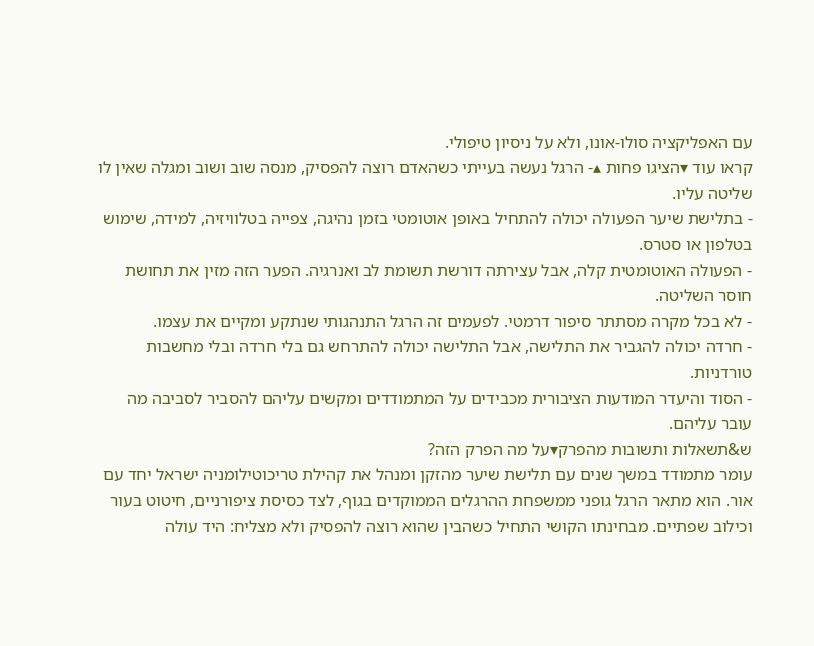עם האפליקציה סולו-אונו, ולא על ניסיון טיפולי.
קראו עוד ▾הציגו פחות ▴- הרגל נעשה בעייתי כשהאדם רוצה להפסיק, מנסה שוב ושוב ומגלה שאין לו שליטה עליו.
- בתלישת שיער הפעולה יכולה להתחיל באופן אוטומטי בזמן נהיגה, צפייה בטלוויזיה, למידה, שימוש בטלפון או סטרס.
- הפעולה האוטומטית קלה, אבל עצירתה דורשת תשומת לב ואנרגיה. הפער הזה מזין את תחושת חוסר השליטה.
- לא בכל מקרה מסתתר סיפור דרמטי. לפעמים זה הרגל התנהגותי שנתקע ומקיים את עצמו.
- חרדה יכולה להגביר את התלישה, אבל התלישה יכולה להתרחש גם בלי חרדה ובלי מחשבות טורדניות.
- הסוד והיעדר המודעות הציבורית מכבידים על המתמודדים ומקשים עליהם להסביר לסביבה מה עובר עליהם.
ש&תשאלות ותשובות מהפרק▾על מה הפרק הזה?
עומר מתמודד במשך שנים עם תלישת שיער מהזקן ומנהל את קהילת טריכוטילומניה ישראל יחד עם אור. הוא מתאר הרגל גופני ממשפחת ההרגלים הממוקדים בגוף, לצד כסיסת ציפורניים, חיטוט בעור וכילוב שפתיים. מבחינתו הקושי התחיל כשהבין שהוא רוצה להפסיק ולא מצליח: היד עולה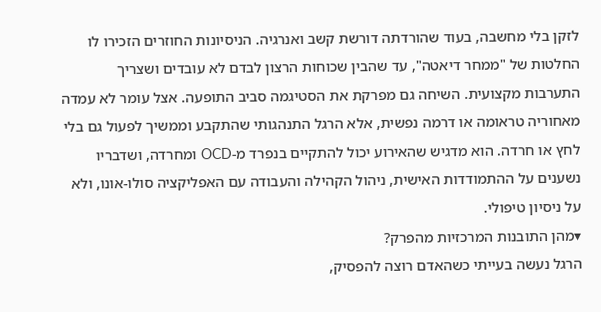לזקן בלי מחשבה, בעוד שהורדתה דורשת קשב ואנרגיה. הניסיונות החוזרים הזכירו לו החלטות של "ממחר דיאטה", עד שהבין שכוחות הרצון לבדם לא עובדים ושצריך התערבות מקצועית. השיחה גם מפרקת את הסטיגמה סביב התופעה. אצל עומר לא עמדה מאחוריה טראומה או דרמה נפשית, אלא הרגל התנהגותי שהתקבע וממשיך לפעול גם בלי לחץ או חרדה. הוא מדגיש שהאירוע יכול להתקיים בנפרד מ-OCD ומחרדה, ושדבריו נשענים על ההתמודדות האישית, ניהול הקהילה והעבודה עם האפליקציה סולו-אונו, ולא על ניסיון טיפולי.
▾מהן התובנות המרכזיות מהפרק?
הרגל נעשה בעייתי כשהאדם רוצה להפסיק,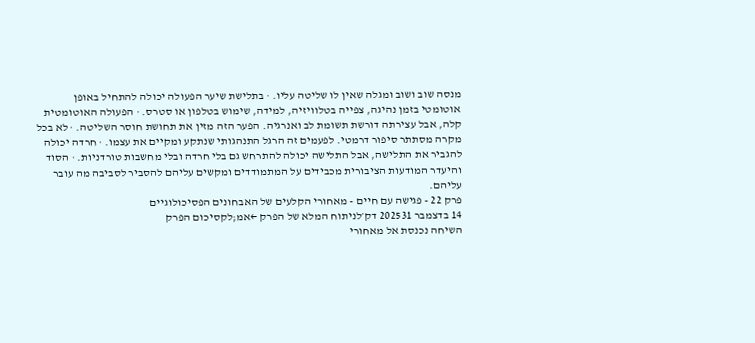מנסה שוב ושוב ומגלה שאין לו שליטה עליו. · בתלישת שיער הפעולה יכולה להתחיל באופן אוטומטי בזמן נהיגה, צפייה בטלוויזיה, למידה, שימוש בטלפון או סטרס. · הפעולה האוטומטית קלה, אבל עצירתה דורשת תשומת לב ואנרגיה. הפער הזה מזין את תחושת חוסר השליטה. · לא בכל מקרה מסתתר סיפור דרמטי. לפעמים זה הרגל התנהגותי שנתקע ומקיים את עצמו. · חרדה יכולה להגביר את התלישה, אבל התלישה יכולה להתרחש גם בלי חרדה ובלי מחשבות טורדניות. · הסוד והיעדר המודעות הציבורית מכבידים על המתמודדים ומקשים עליהם להסביר לסביבה מה עובר עליהם.
פרק 22 - פגישה עם חיים - מאחורי הקלעים של האבחונים הפסיכולוגיים
14 בדצמבר 202531 דק׳לניתוח המלא של הפרק ←אמ;לקסיכום הפרק
השיחה נכנסת אל מאחורי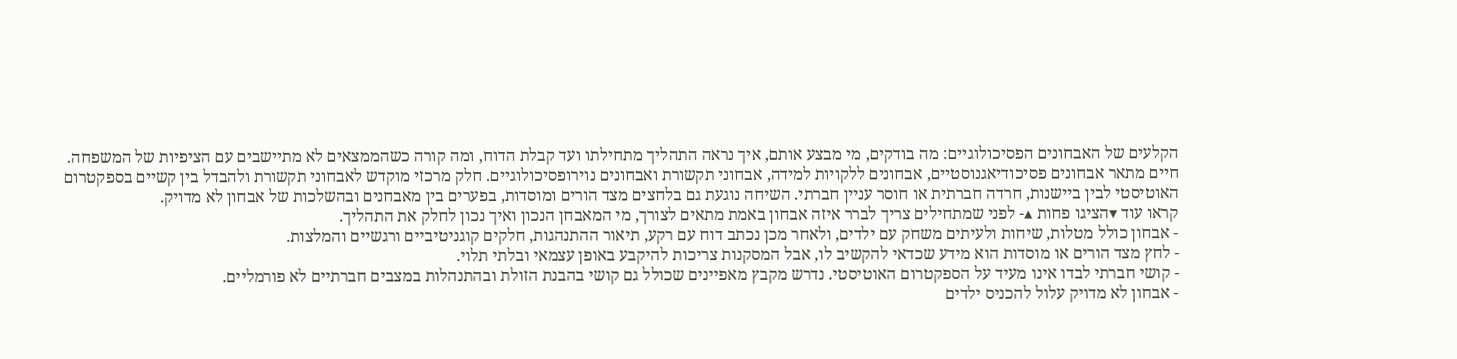הקלעים של האבחונים הפסיכולוגיים: מה בודקים, מי מבצע אותם, איך נראה התהליך מתחילתו ועד קבלת הדוח, ומה קורה כשהממצאים לא מתיישבים עם הציפיות של המשפחה. חיים מתאר אבחונים פסיכודיאגנוסטיים, אבחונים ללקויות למידה, אבחוני תקשורת ואבחונים נוירופסיכולוגיים. חלק מרכזי מוקדש לאבחוני תקשורת ולהבדל בין קשיים בספקטרום האוטיסטי לבין ביישנות, חרדה חברתית או חוסר עניין חברתי. השיחה נוגעת גם בלחצים מצד הורים ומוסדות, בפערים בין מאבחנים ובהשלכות של אבחון לא מדויק.
קראו עוד ▾הציגו פחות ▴- לפני שמתחילים צריך לברר איזה אבחון באמת מתאים לצורך, מי המאבחן הנכון ואיך נכון לחלק את התהליך.
- אבחון כולל מטלות, שיחות ולעיתים משחק עם ילדים, ולאחר מכן נכתב דוח עם רקע, תיאור ההתנהגות, חלקים קוגניטיביים ורגשיים והמלצות.
- לחץ מצד הורים או מוסדות הוא מידע שכדאי להקשיב לו, אבל המסקנות צריכות להיקבע באופן עצמאי ובלתי תלוי.
- קושי חברתי לבדו אינו מעיד על הספקטרום האוטיסטי. נדרש מקבץ מאפיינים שכולל גם קושי בהבנת הזולת ובהתנהלות במצבים חברתיים לא פורמליים.
- אבחון לא מדויק עלול להכניס ילדים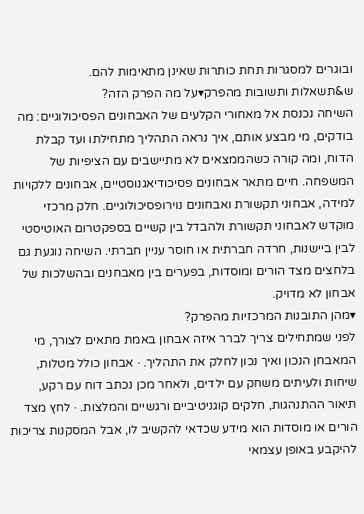ובוגרים למסגרות תחת כותרות שאינן מתאימות להם.
ש&תשאלות ותשובות מהפרק▾על מה הפרק הזה?
השיחה נכנסת אל מאחורי הקלעים של האבחונים הפסיכולוגיים: מה בודקים, מי מבצע אותם, איך נראה התהליך מתחילתו ועד קבלת הדוח, ומה קורה כשהממצאים לא מתיישבים עם הציפיות של המשפחה. חיים מתאר אבחונים פסיכודיאגנוסטיים, אבחונים ללקויות למידה, אבחוני תקשורת ואבחונים נוירופסיכולוגיים. חלק מרכזי מוקדש לאבחוני תקשורת ולהבדל בין קשיים בספקטרום האוטיסטי לבין ביישנות, חרדה חברתית או חוסר עניין חברתי. השיחה נוגעת גם בלחצים מצד הורים ומוסדות, בפערים בין מאבחנים ובהשלכות של אבחון לא מדויק.
▾מהן התובנות המרכזיות מהפרק?
לפני שמתחילים צריך לברר איזה אבחון באמת מתאים לצורך, מי המאבחן הנכון ואיך נכון לחלק את התהליך. · אבחון כולל מטלות, שיחות ולעיתים משחק עם ילדים, ולאחר מכן נכתב דוח עם רקע, תיאור ההתנהגות, חלקים קוגניטיביים ורגשיים והמלצות. · לחץ מצד הורים או מוסדות הוא מידע שכדאי להקשיב לו, אבל המסקנות צריכות להיקבע באופן עצמאי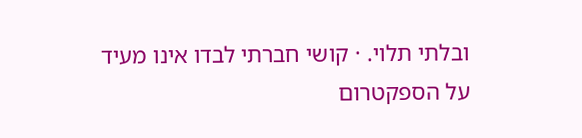ובלתי תלוי. · קושי חברתי לבדו אינו מעיד על הספקטרום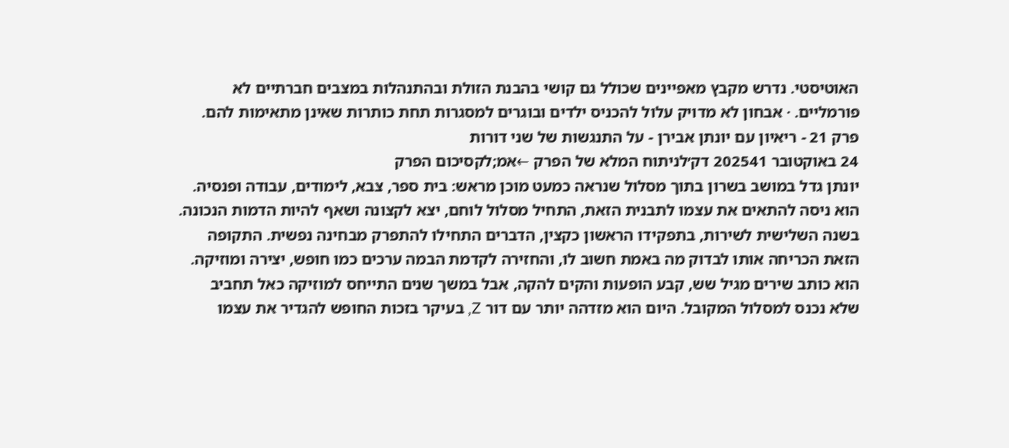האוטיסטי. נדרש מקבץ מאפיינים שכולל גם קושי בהבנת הזולת ובהתנהלות במצבים חברתיים לא פורמליים. · אבחון לא מדויק עלול להכניס ילדים ובוגרים למסגרות תחת כותרות שאינן מתאימות להם.
פרק 21 - ריאיון עם יונתן אבירן - על התנגשות של שני דורות
24 באוקטובר 202541 דק׳לניתוח המלא של הפרק ←אמ;לקסיכום הפרק
יונתן גדל במושב בשרון בתוך מסלול שנראה כמעט מוכן מראש: בית ספר, צבא, לימודים, עבודה ופנסיה. הוא ניסה להתאים את עצמו לתבנית הזאת, התחיל מסלול לוחם, יצא לקצונה ושאף להיות הדמות הנכונה. בשנה השלישית לשירות, בתפקידו הראשון כקצין, הדברים התחילו להתפרק מבחינה נפשית. התקופה הזאת הכריחה אותו לבדוק מה באמת חשוב לו, והחזירה לקדמת הבמה ערכים כמו חופש, יצירה ומוזיקה. הוא כותב שירים מגיל שש, קבע הופעות והקים להקה, אבל במשך שנים התייחס למוזיקה כאל תחביב שלא נכנס למסלול המקובל. היום הוא מזדהה יותר עם דור Z, בעיקר בזכות החופש להגדיר את עצמו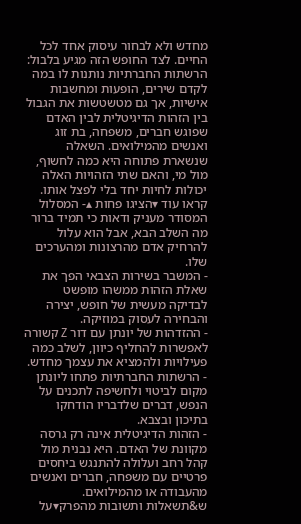מחדש ולא לבחור עיסוק אחד לכל החיים. לצד החופש הזה מגיע בלבול: הרשתות החברתיות נותנות לו במה לקדם שירים, הופעות ומחשבות אישיות, אך גם מטשטשות את הגבול בין הזהות הדיגיטלית לבין האדם שפוגש חברים, משפחה, בת זוג ואנשים מהמילואים. השאלה שנשארת פתוחה היא כמה לחשוף, מול מי, והאם שתי הזהויות האלה יכולות לחיות יחד בלי לפצל אותו.
קראו עוד ▾הציגו פחות ▴- המסלול המסודר מעניק ודאות כי תמיד ברור מה השלב הבא, אבל הוא עלול להרחיק אדם מהרצונות ומהערכים שלו.
- המשבר בשירות הצבאי הפך את שאלת הזהות ממשהו מופשט לבדיקה מעשית של חופש, יצירה והבחירה לעסוק במוזיקה.
- ההזדהות של יונתן עם דור Z קשורה לאפשרות להחליף כיוון, לשלב כמה פעילויות ולהמציא את עצמך מחדש.
- הרשתות החברתיות פתחו ליונתן מקום לביטוי ולחשיפה לתכנים על הנפש, דברים שלדבריו הודחקו בתיכון ובצבא.
- הזהות הדיגיטלית אינה רק גרסה מקוונת של האדם. היא נבנית מול קהל רחב ועלולה להתנגש ביחסים פרטיים עם משפחה, חברים ואנשים מהעבודה או מהמילואים.
ש&תשאלות ותשובות מהפרק▾על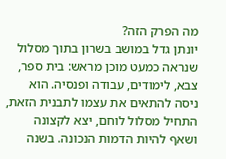מה הפרק הזה?
יונתן גדל במושב בשרון בתוך מסלול שנראה כמעט מוכן מראש: בית ספר, צבא, לימודים, עבודה ופנסיה. הוא ניסה להתאים את עצמו לתבנית הזאת, התחיל מסלול לוחם, יצא לקצונה ושאף להיות הדמות הנכונה. בשנה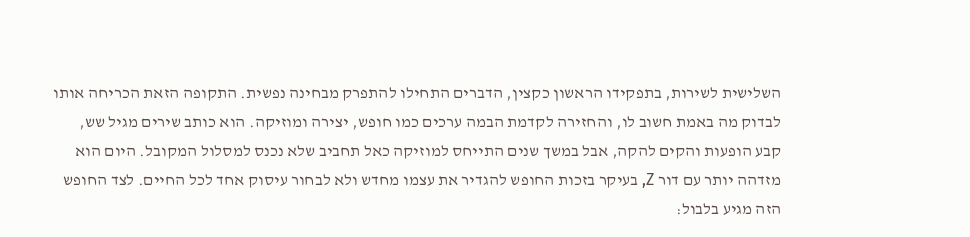השלישית לשירות, בתפקידו הראשון כקצין, הדברים התחילו להתפרק מבחינה נפשית. התקופה הזאת הכריחה אותו לבדוק מה באמת חשוב לו, והחזירה לקדמת הבמה ערכים כמו חופש, יצירה ומוזיקה. הוא כותב שירים מגיל שש, קבע הופעות והקים להקה, אבל במשך שנים התייחס למוזיקה כאל תחביב שלא נכנס למסלול המקובל. היום הוא מזדהה יותר עם דור Z, בעיקר בזכות החופש להגדיר את עצמו מחדש ולא לבחור עיסוק אחד לכל החיים. לצד החופש הזה מגיע בלבול: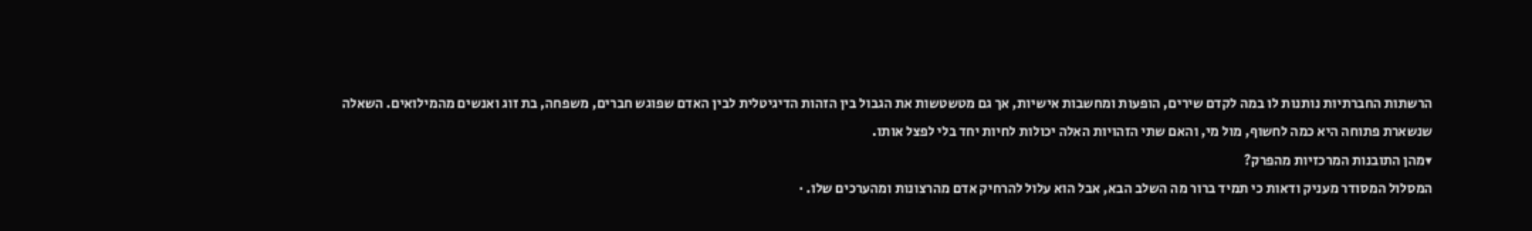הרשתות החברתיות נותנות לו במה לקדם שירים, הופעות ומחשבות אישיות, אך גם מטשטשות את הגבול בין הזהות הדיגיטלית לבין האדם שפוגש חברים, משפחה, בת זוג ואנשים מהמילואים. השאלה שנשארת פתוחה היא כמה לחשוף, מול מי, והאם שתי הזהויות האלה יכולות לחיות יחד בלי לפצל אותו.
▾מהן התובנות המרכזיות מהפרק?
המסלול המסודר מעניק ודאות כי תמיד ברור מה השלב הבא, אבל הוא עלול להרחיק אדם מהרצונות ומהערכים שלו. ·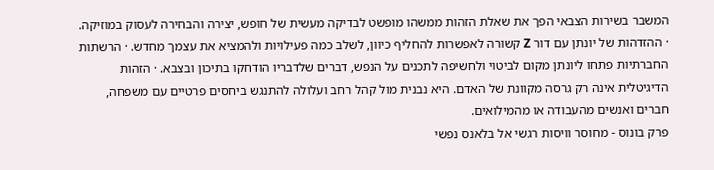המשבר בשירות הצבאי הפך את שאלת הזהות ממשהו מופשט לבדיקה מעשית של חופש, יצירה והבחירה לעסוק במוזיקה. · ההזדהות של יונתן עם דור Z קשורה לאפשרות להחליף כיוון, לשלב כמה פעילויות ולהמציא את עצמך מחדש. · הרשתות החברתיות פתחו ליונתן מקום לביטוי ולחשיפה לתכנים על הנפש, דברים שלדבריו הודחקו בתיכון ובצבא. · הזהות הדיגיטלית אינה רק גרסה מקוונת של האדם. היא נבנית מול קהל רחב ועלולה להתנגש ביחסים פרטיים עם משפחה, חברים ואנשים מהעבודה או מהמילואים.
פרק בונוס - מחוסר וויסות רגשי אל בלאנס נפשי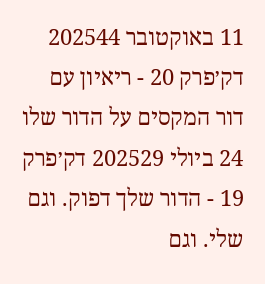11 באוקטובר 202544 דק׳פרק 20 - ריאיון עם דור המקסים על הדור שלו
24 ביולי 202529 דק׳פרק 19 - הדור שלך דפוק. וגם שלי. וגם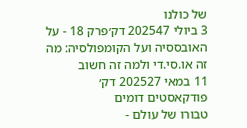של כולנו
3 ביולי 202547 דק׳פרק 18 - על האובססיה ועל הקומפולסיה: מה זה או.סי.די ולמה זה חשוב
11 במאי 202527 דק׳
פודקאסטים דומים
טבורו של עולם -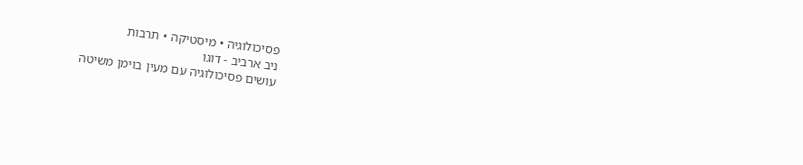פסיכולוגיה • מיסטיקה • תרבות
ניב ארביב - דוגו
עושים פסיכולוגיה עם מעין בוימן משיטה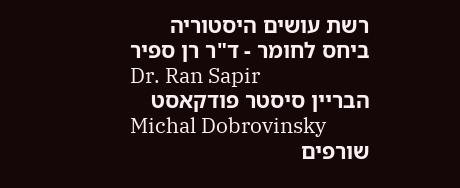רשת עושים היסטוריה
ביחס לחומר - ד"ר רן ספיר
Dr. Ran Sapir
הבריין סיסטר פודקאסט
Michal Dobrovinsky
שורפים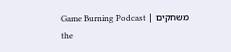משחקים | Game Burning Podcast
the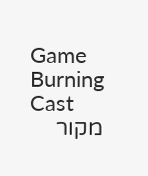Game Burning Cast
מקור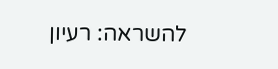להשראה: רעיון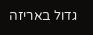גדול באריזה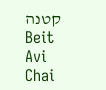קטנה
Beit Avi Chai